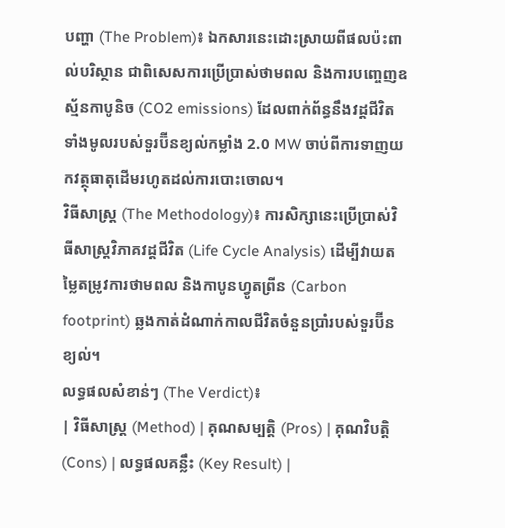បញ្ហា (The Problem)៖ ឯកសារនេះដោះស្រាយពីផលប៉ះពាល់បរិស្ថាន ជាពិសេសការប្រើប្រាស់ថាមពល និងការបញ្ចេញឧស្ម័នកាបូនិច (CO2 emissions) ដែលពាក់ព័ន្ធនឹងវដ្តជីវិតទាំងមូលរបស់ទួរប៊ីនខ្យល់កម្លាំង 2.0 MW ចាប់ពីការទាញយកវត្ថុធាតុដើមរហូតដល់ការបោះចោល។
វិធីសាស្ត្រ (The Methodology)៖ ការសិក្សានេះប្រើប្រាស់វិធីសាស្ត្រវិភាគវដ្តជីវិត (Life Cycle Analysis) ដើម្បីវាយតម្លៃតម្រូវការថាមពល និងកាបូនហ្វូតព្រីន (Carbon footprint) ឆ្លងកាត់ដំណាក់កាលជីវិតចំនួនប្រាំរបស់ទួរប៊ីនខ្យល់។
លទ្ធផលសំខាន់ៗ (The Verdict)៖
| វិធីសាស្ត្រ (Method) | គុណសម្បត្តិ (Pros) | គុណវិបត្តិ (Cons) | លទ្ធផលគន្លឹះ (Key Result) |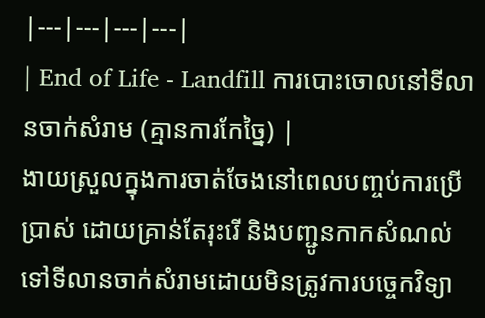|---|---|---|---|
| End of Life - Landfill ការបោះចោលនៅទីលានចាក់សំរាម (គ្មានការកែច្នៃ) |
ងាយស្រួលក្នុងការចាត់ចែងនៅពេលបញ្ចប់ការប្រើប្រាស់ ដោយគ្រាន់តែរុះរើ និងបញ្ជូនកាកសំណល់ទៅទីលានចាក់សំរាមដោយមិនត្រូវការបច្ចេកវិទ្យា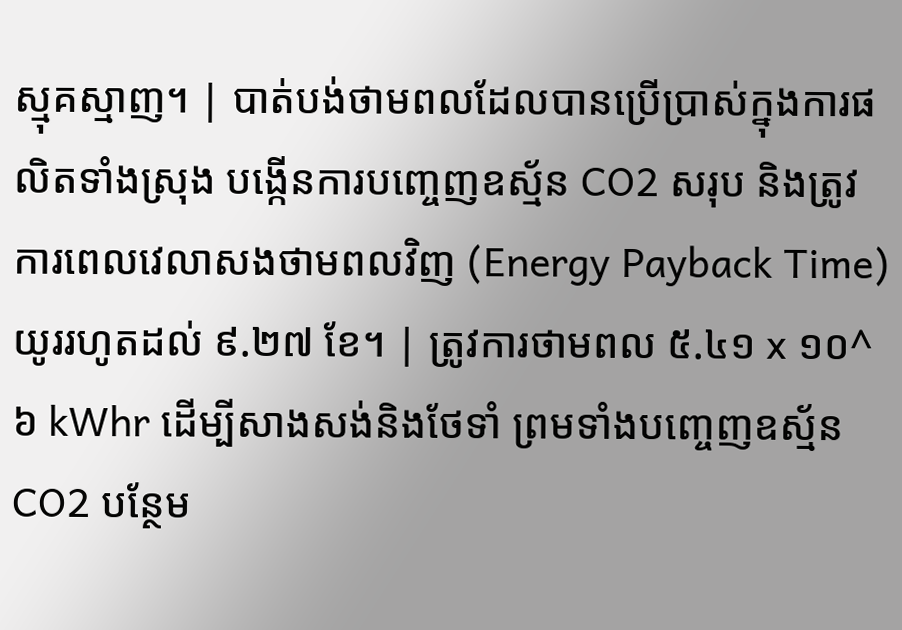ស្មុគស្មាញ។ | បាត់បង់ថាមពលដែលបានប្រើប្រាស់ក្នុងការផលិតទាំងស្រុង បង្កើនការបញ្ចេញឧស្ម័ន CO2 សរុប និងត្រូវការពេលវេលាសងថាមពលវិញ (Energy Payback Time) យូររហូតដល់ ៩.២៧ ខែ។ | ត្រូវការថាមពល ៥.៤១ x ១០^៦ kWhr ដើម្បីសាងសង់និងថែទាំ ព្រមទាំងបញ្ចេញឧស្ម័ន CO2 បន្ថែម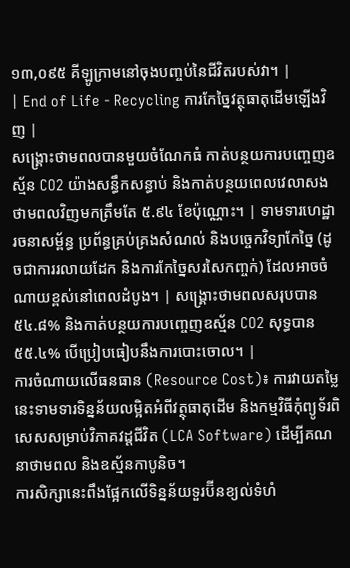១៣,០៩៥ គីឡូក្រាមនៅចុងបញ្ចប់នៃជីវិតរបស់វា។ |
| End of Life - Recycling ការកែច្នៃវត្ថុធាតុដើមឡើងវិញ |
សង្គ្រោះថាមពលបានមួយចំណែកធំ កាត់បន្ថយការបញ្ចេញឧស្ម័ន CO2 យ៉ាងសន្ធឹកសន្ធាប់ និងកាត់បន្ថយពេលវេលាសងថាមពលវិញមកត្រឹមតែ ៥.៩៤ ខែប៉ុណ្ណោះ។ | ទាមទារហេដ្ឋារចនាសម្ព័ន្ធ ប្រព័ន្ធគ្រប់គ្រងសំណល់ និងបច្ចេកវិទ្យាកែច្នៃ (ដូចជាការរលាយដែក និងការកែច្នៃសរសៃកញ្ចក់) ដែលអាចចំណាយខ្ពស់នៅពេលដំបូង។ | សង្គ្រោះថាមពលសរុបបាន ៥៤.៨% និងកាត់បន្ថយការបញ្ចេញឧស្ម័ន CO2 សុទ្ធបាន ៥៥.៤% បើប្រៀបធៀបនឹងការបោះចោល។ |
ការចំណាយលើធនធាន (Resource Cost)៖ ការវាយតម្លៃនេះទាមទារទិន្នន័យលម្អិតអំពីវត្ថុធាតុដើម និងកម្មវិធីកុំព្យូទ័រពិសេសសម្រាប់វិភាគវដ្តជីវិត (LCA Software) ដើម្បីគណនាថាមពល និងឧស្ម័នកាបូនិច។
ការសិក្សានេះពឹងផ្អែកលើទិន្នន័យទួរប៊ីនខ្យល់ទំហំ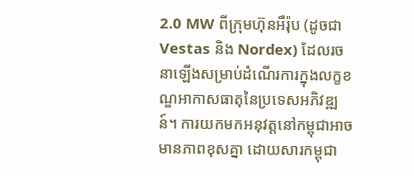2.0 MW ពីក្រុមហ៊ុនអឺរ៉ុប (ដូចជា Vestas និង Nordex) ដែលរចនាឡើងសម្រាប់ដំណើរការក្នុងលក្ខខណ្ឌអាកាសធាតុនៃប្រទេសអភិវឌ្ឍន៍។ ការយកមកអនុវត្តនៅកម្ពុជាអាចមានភាពខុសគ្នា ដោយសារកម្ពុជា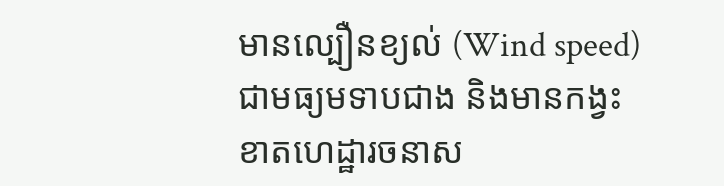មានល្បឿនខ្យល់ (Wind speed) ជាមធ្យមទាបជាង និងមានកង្វះខាតហេដ្ឋារចនាស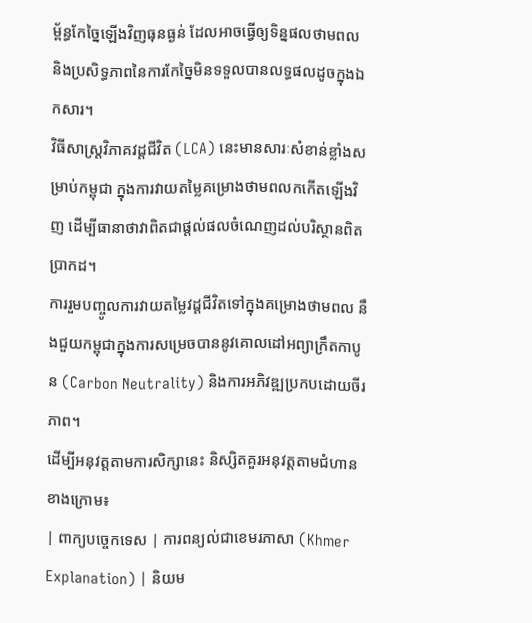ម្ព័ន្ធកែច្នៃឡើងវិញធុនធ្ងន់ ដែលអាចធ្វើឲ្យទិន្នផលថាមពល និងប្រសិទ្ធភាពនៃការកែច្នៃមិនទទួលបានលទ្ធផលដូចក្នុងឯកសារ។
វិធីសាស្ត្រវិភាគវដ្តជីវិត (LCA) នេះមានសារៈសំខាន់ខ្លាំងសម្រាប់កម្ពុជា ក្នុងការវាយតម្លៃគម្រោងថាមពលកកើតឡើងវិញ ដើម្បីធានាថាវាពិតជាផ្តល់ផលចំណេញដល់បរិស្ថានពិតប្រាកដ។
ការរួមបញ្ចូលការវាយតម្លៃវដ្តជីវិតទៅក្នុងគម្រោងថាមពល នឹងជួយកម្ពុជាក្នុងការសម្រេចបាននូវគោលដៅអព្យាក្រឹតកាបូន (Carbon Neutrality) និងការអភិវឌ្ឍប្រកបដោយចីរភាព។
ដើម្បីអនុវត្តតាមការសិក្សានេះ និស្សិតគួរអនុវត្តតាមជំហានខាងក្រោម៖
| ពាក្យបច្ចេកទេស | ការពន្យល់ជាខេមរភាសា (Khmer Explanation) | និយម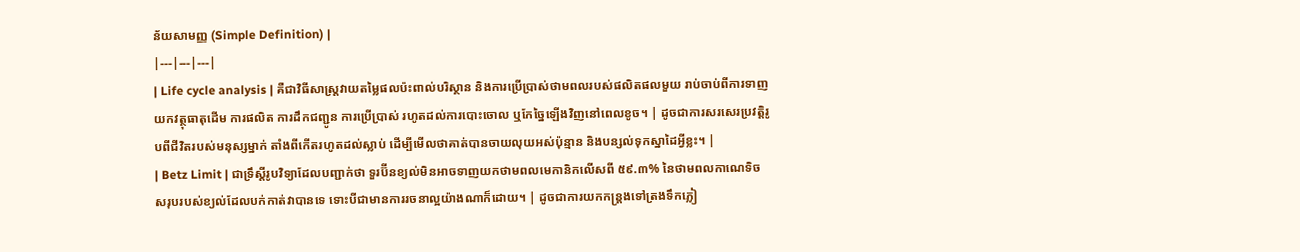ន័យសាមញ្ញ (Simple Definition) |
|---|---|---|
| Life cycle analysis | គឺជាវិធីសាស្ត្រវាយតម្លៃផលប៉ះពាល់បរិស្ថាន និងការប្រើប្រាស់ថាមពលរបស់ផលិតផលមួយ រាប់ចាប់ពីការទាញយកវត្ថុធាតុដើម ការផលិត ការដឹកជញ្ជូន ការប្រើប្រាស់ រហូតដល់ការបោះចោល ឬកែច្នៃឡើងវិញនៅពេលខូច។ | ដូចជាការសរសេរប្រវត្តិរូបពីជីវិតរបស់មនុស្សម្នាក់ តាំងពីកើតរហូតដល់ស្លាប់ ដើម្បីមើលថាគាត់បានចាយលុយអស់ប៉ុន្មាន និងបន្សល់ទុកស្នាដៃអ្វីខ្លះ។ |
| Betz Limit | ជាទ្រឹស្តីរូបវិទ្យាដែលបញ្ជាក់ថា ទួរប៊ីនខ្យល់មិនអាចទាញយកថាមពលមេកានិកលើសពី ៥៩.៣% នៃថាមពលកាណេទិចសរុបរបស់ខ្យល់ដែលបក់កាត់វាបានទេ ទោះបីជាមានការរចនាល្អយ៉ាងណាក៏ដោយ។ | ដូចជាការយកកន្ត្រងទៅត្រងទឹកភ្លៀ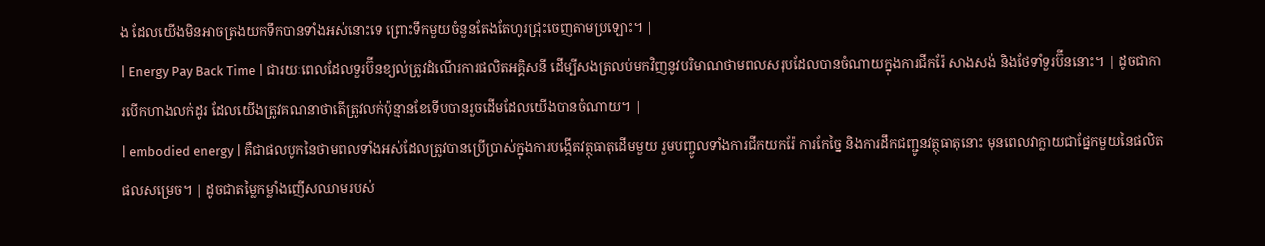ង ដែលយើងមិនអាចត្រងយកទឹកបានទាំងអស់នោះទេ ព្រោះទឹកមួយចំនួនតែងតែហូរជ្រុះចេញតាមប្រឡោះ។ |
| Energy Pay Back Time | ជារយៈពេលដែលទួរប៊ីនខ្យល់ត្រូវដំណើរការផលិតអគ្គិសនី ដើម្បីសងត្រលប់មកវិញនូវបរិមាណថាមពលសរុបដែលបានចំណាយក្នុងការជីករ៉ែ សាងសង់ និងថែទាំទួរប៊ីននោះ។ | ដូចជាការបើកហាងលក់ដូរ ដែលយើងត្រូវគណនាថាតើត្រូវលក់ប៉ុន្មានខែទើបបានរួចដើមដែលយើងបានចំណាយ។ |
| embodied energy | គឺជាផលបូកនៃថាមពលទាំងអស់ដែលត្រូវបានប្រើប្រាស់ក្នុងការបង្កើតវត្ថុធាតុដើមមួយ រួមបញ្ចូលទាំងការជីកយករ៉ែ ការកែច្នៃ និងការដឹកជញ្ជូនវត្ថុធាតុនោះ មុនពេលវាក្លាយជាផ្នែកមួយនៃផលិតផលសម្រេច។ | ដូចជាតម្លៃកម្លាំងញើសឈាមរបស់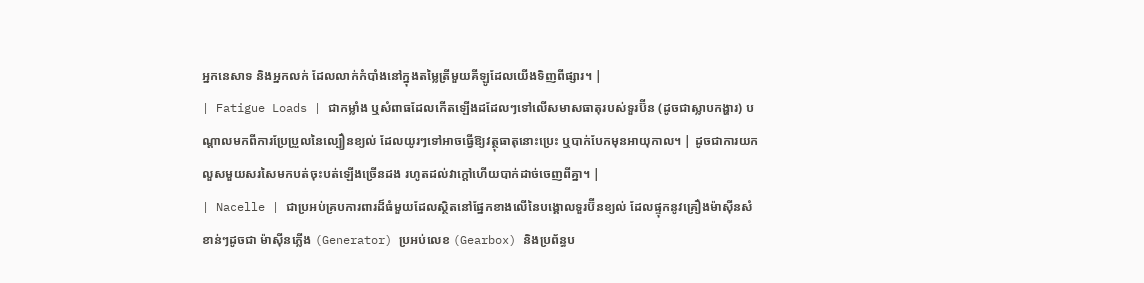អ្នកនេសាទ និងអ្នកលក់ ដែលលាក់កំបាំងនៅក្នុងតម្លៃត្រីមួយគីឡូដែលយើងទិញពីផ្សារ។ |
| Fatigue Loads | ជាកម្លាំង ឬសំពាធដែលកើតឡើងដដែលៗទៅលើសមាសធាតុរបស់ទួរប៊ីន (ដូចជាស្លាបកង្ហារ) បណ្តាលមកពីការប្រែប្រួលនៃល្បឿនខ្យល់ ដែលយូរៗទៅអាចធ្វើឱ្យវត្ថុធាតុនោះប្រេះ ឬបាក់បែកមុនអាយុកាល។ | ដូចជាការយកលួសមួយសរសៃមកបត់ចុះបត់ឡើងច្រើនដង រហូតដល់វាក្តៅហើយបាក់ដាច់ចេញពីគ្នា។ |
| Nacelle | ជាប្រអប់គ្របការពារដ៏ធំមួយដែលស្ថិតនៅផ្នែកខាងលើនៃបង្គោលទួរប៊ីនខ្យល់ ដែលផ្ទុកនូវគ្រឿងម៉ាស៊ីនសំខាន់ៗដូចជា ម៉ាស៊ីនភ្លើង (Generator) ប្រអប់លេខ (Gearbox) និងប្រព័ន្ធប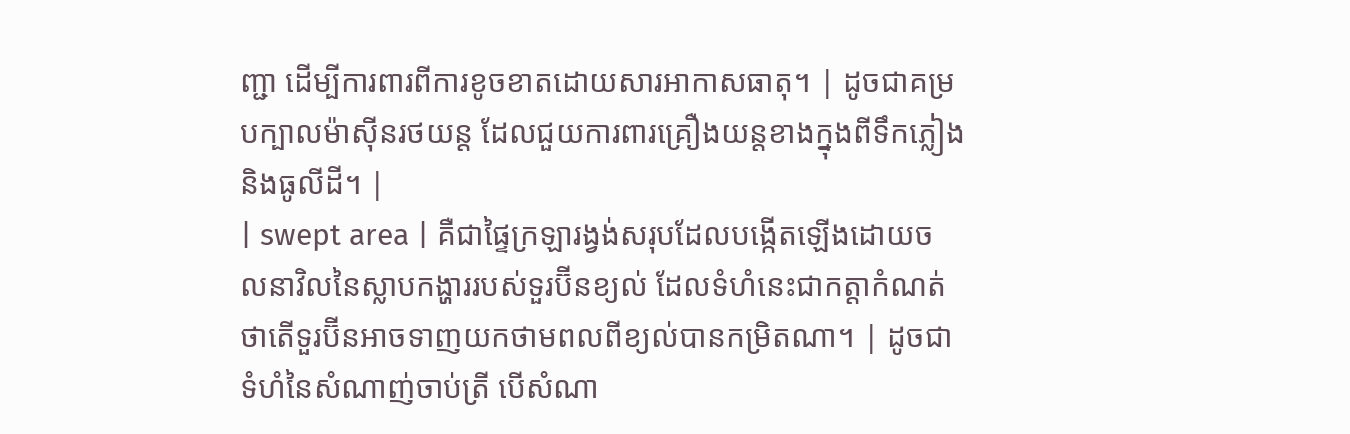ញ្ជា ដើម្បីការពារពីការខូចខាតដោយសារអាកាសធាតុ។ | ដូចជាគម្របក្បាលម៉ាស៊ីនរថយន្ត ដែលជួយការពារគ្រឿងយន្តខាងក្នុងពីទឹកភ្លៀងនិងធូលីដី។ |
| swept area | គឺជាផ្ទៃក្រឡារង្វង់សរុបដែលបង្កើតឡើងដោយចលនាវិលនៃស្លាបកង្ហាររបស់ទួរប៊ីនខ្យល់ ដែលទំហំនេះជាកត្តាកំណត់ថាតើទួរប៊ីនអាចទាញយកថាមពលពីខ្យល់បានកម្រិតណា។ | ដូចជាទំហំនៃសំណាញ់ចាប់ត្រី បើសំណា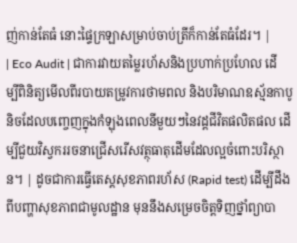ញ់កាន់តែធំ នោះផ្ទៃក្រឡាសម្រាប់ចាប់ត្រីក៏កាន់តែធំដែរ។ |
| Eco Audit | ជាការវាយតម្លៃរហ័សនិងប្រហាក់ប្រហែល ដើម្បីពិនិត្យមើលពីរបាយតម្រូវការថាមពល និងបរិមាណឧស្ម័នកាបូនិចដែលបញ្ចេញក្នុងកំឡុងពេលនីមួយៗនៃវដ្តជីវិតផលិតផល ដើម្បីជួយវិស្វកររចនាជ្រើសរើសវត្ថុធាតុដើមដែលល្អចំពោះបរិស្ថាន។ | ដូចជាការធ្វើតេស្តសុខភាពរហ័ស (Rapid test) ដើម្បីដឹងពីបញ្ហាសុខភាពជាមូលដ្ឋាន មុននឹងសម្រេចចិត្តទិញថ្នាំព្យាបា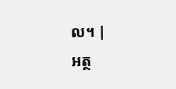ល។ |
អត្ថ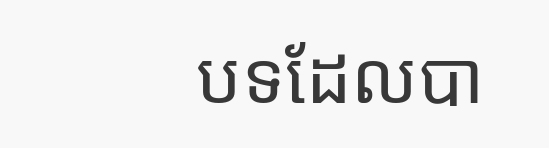បទដែលបា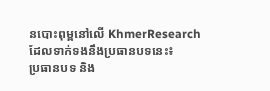នបោះពុម្ពនៅលើ KhmerResearch ដែលទាក់ទងនឹងប្រធានបទនេះ៖
ប្រធានបទ និង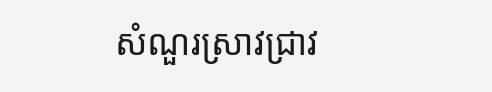សំណួរស្រាវជ្រាវ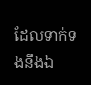ដែលទាក់ទងនឹងឯ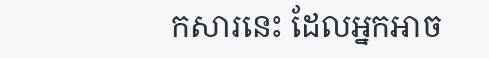កសារនេះ ដែលអ្នកអាច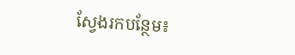ស្វែងរកបន្ថែម៖